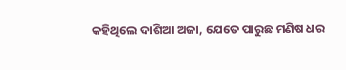କହିଥିଲେ ଦାଶିଆ ଅଜା, ଯେତେ ପାରୁଛ ମଣିଷ ଧର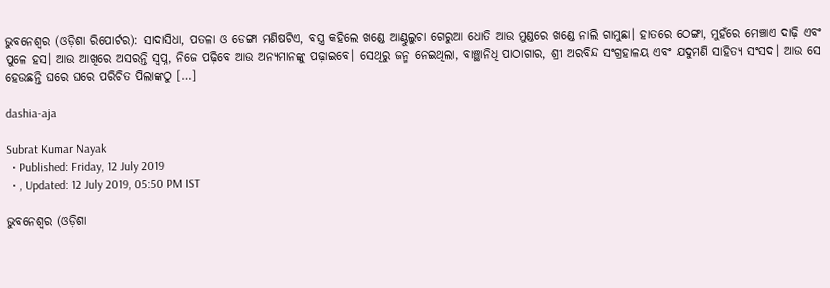ଭୁବନେଶ୍ୱର (ଓଡ଼ିଶା ରିପୋର୍ଟର): ସାଦାସିଧା, ପତଳା ଓ ଡେଙ୍ଗା ମଣିଷଟିଏ, ବସ୍ତ୍ର କହିଲେ ଖଣ୍ଡେ ଆଣ୍ଠୁଲୁଚା ଗେରୁଆ ଧୋତି ଆଉ ମୁଣ୍ଡରେ ଖଣ୍ଡେ ନାଲି ଗାମୁଛା। ହାତରେ ଠେଙ୍ଗା, ମୁହଁରେ ମେଞ୍ଚାଏ ଦାଢ଼ି ଏବଂ ପୁଳେ ହସ। ଆଉ ଆଖିରେ ଅସରନ୍ତି ସ୍ୱପ୍ନ, ନିଜେ ପଢ଼ିବେ ଆଉ ଅନ୍ୟମାନଙ୍କୁ ପଢ଼ାଇବେ। ସେଥିରୁ ଜନ୍ମ ନେଇଥିଲା, ବାଞ୍ଛାନିଧି ପାଠାଗାର, ଶ୍ରୀ ଅରବିନ୍ଦ ସଂଗ୍ରହାଳୟ ଏବଂ ଯଦୁମଣି ସାହିତ୍ୟ ସଂସଦ। ଆଉ ସେ ହେଉଛନ୍ତି ଘରେ ଘରେ ପରିଚିତ ପିଲାଙ୍କଠୁ […]

dashia-aja

Subrat Kumar Nayak
  • Published: Friday, 12 July 2019
  • , Updated: 12 July 2019, 05:50 PM IST

ଭୁବନେଶ୍ୱର (ଓଡ଼ିଶା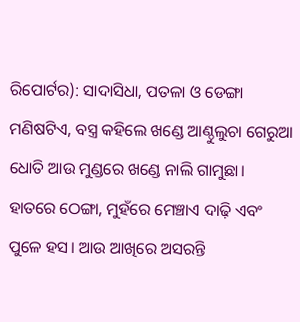ରିପୋର୍ଟର): ସାଦାସିଧା, ପତଳା ଓ ଡେଙ୍ଗା ମଣିଷଟିଏ, ବସ୍ତ୍ର କହିଲେ ଖଣ୍ଡେ ଆଣ୍ଠୁଲୁଚା ଗେରୁଆ ଧୋତି ଆଉ ମୁଣ୍ଡରେ ଖଣ୍ଡେ ନାଲି ଗାମୁଛା। ହାତରେ ଠେଙ୍ଗା, ମୁହଁରେ ମେଞ୍ଚାଏ ଦାଢ଼ି ଏବଂ ପୁଳେ ହସ। ଆଉ ଆଖିରେ ଅସରନ୍ତି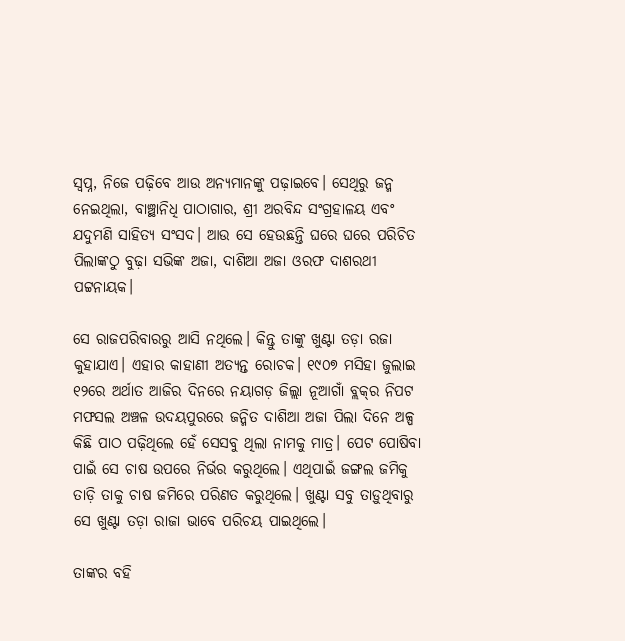ସ୍ୱପ୍ନ, ନିଜେ ପଢ଼ିବେ ଆଉ ଅନ୍ୟମାନଙ୍କୁ ପଢ଼ାଇବେ। ସେଥିରୁ ଜନ୍ମ ନେଇଥିଲା, ବାଞ୍ଛାନିଧି ପାଠାଗାର, ଶ୍ରୀ ଅରବିନ୍ଦ ସଂଗ୍ରହାଳୟ ଏବଂ ଯଦୁମଣି ସାହିତ୍ୟ ସଂସଦ। ଆଉ ସେ ହେଉଛନ୍ତି ଘରେ ଘରେ ପରିଚିତ ପିଲାଙ୍କଠୁ ବୁଢ଼ା ସଭିଙ୍କ ଅଜା, ଦାଶିଆ ଅଜା ଓରଫ ଦାଶରଥୀ ପଟ୍ଟନାୟକ।

ସେ ରାଜପରିବାରରୁ ଆସି ନଥିଲେ। କିନ୍ତୁ ତାଙ୍କୁ ଖୁଣ୍ଟା ତଡ଼ା ରଜା କୁହାଯାଏ। ଏହାର କାହାଣୀ ଅତ୍ୟନ୍ତ ରୋଚକ। ୧୯୦୭ ମସିହା ଜୁଲାଇ ୧୨ରେ ଅର୍ଥାତ ଆଜିର ଦିନରେ ନୟାଗଡ଼ ଜିଲ୍ଲା ନୂଆଗାଁ ବ୍ଲକ୍‌ର ନିପଟ ମଫସଲ ଅଞ୍ଚଳ ଉଦୟପୁରରେ ଜନ୍ମିତ ଦାଶିଆ ଅଜା ପିଲା ଦିନେ ଅଳ୍ପ କିଛି ପାଠ ପଢ଼ିଥିଲେ ହେଁ ସେସବୁ ଥିଲା ନାମକୁ ମାତ୍ର। ପେଟ ପୋଷିବା ପାଇଁ ସେ ଚାଷ ଉପରେ ନିର୍ଭର କରୁଥିଲେ। ଏଥିପାଇଁ ଜଙ୍ଗଲ ଜମିକୁ ତାଡ଼ି ତାକୁ ଚାଷ ଜମିରେ ପରିଣତ କରୁଥିଲେ। ଖୁଣ୍ଟା ସବୁ ତାଡ଼ୁଥିବାରୁ ସେ ଖୁଣ୍ଟା ତଡ଼ା ରାଜା ଭାବେ ପରିଚୟ ପାଇଥିଲେ।

ତାଙ୍କର ବହି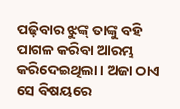ପଢ଼ିବାର ଝୁଙ୍କ୍‌ ତାଙ୍କୁ ବହି ପାଗଳ କରିବା ଆରମ୍ଭ କରିଦେଇଥିଲା। ଅଜା ଠାଏ ସେ ବିଷୟରେ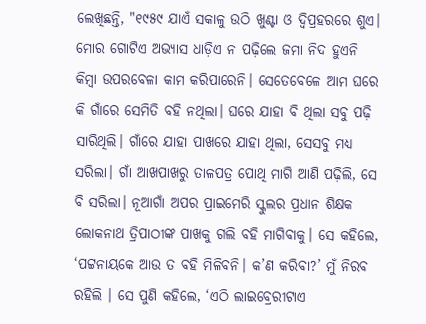ଲେଖିଛନ୍ତି, "୧୯୫୯ ଯାଏଁ ସକାଳୁ ଉଠି ଖୁଣ୍ଟା ଓ ଦ୍ୱିପ୍ରହରରେ ଶୁଏ। ମୋର ଗୋଟିଏ ଅଭ୍ୟାସ ଧାଡ଼ିଏ ନ ପଢ଼ିଲେ ଜମା ନିଦ ହୁଏନି କିମ୍ବା ଉପରବେଳା କାମ କରିପାରେନି। ସେତେବେଳେ ଆମ ଘରେ କି ଗାଁରେ ସେମିତି ବହି ନଥିଲା। ଘରେ ଯାହା ବି ଥିଲା ସବୁ ପଢ଼ି ସାରିଥିଲି। ଗାଁରେ ଯାହା ପାଖରେ ଯାହା ଥିଲା, ସେସବୁ ମଧ୍ୟ ସରିଲା। ଗାଁ ଆଖପାଖରୁ ତାଳପତ୍ର ପୋଥି ମାଗି ଆଣି ପଢ଼ିଲି, ସେ ବି ସରିଲା। ନୂଆଗାଁ ଅପର ପ୍ରାଇମେରି ସ୍କୁଲର ପ୍ରଧାନ ଶିକ୍ଷକ ଲୋକନାଥ ତ୍ରିପାଠୀଙ୍କ ପାଖକୁ ଗଲି ବହି ମାଗିବାକୁ। ସେ କହିଲେ, ‘ପଟ୍ଟନାୟକେ ଆଉ ତ ବହି ମିଳିବନି। କ’ଣ କରିବା?’ ମୁଁ ନିରବ ରହିଲି । ସେ ପୁଣି କହିଲେ, ‘ଏଠି ଲାଇବ୍ରେରୀଟାଏ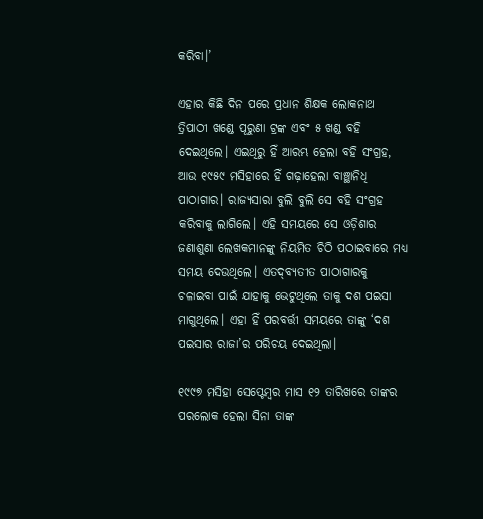କରିବା।’

ଏହାର କିଛି ଦିନ ପରେ ପ୍ରଧାନ ଶିକ୍ଷକ ଲୋକନାଥ ତ୍ରିପାଠୀ ଖଣ୍ଡେ ପୂରୁଣା ଟ୍ରଙ୍କ ଏବଂ ୫ ଖଣ୍ଡ ବହି ଦେଇଥିଲେ। ଏଇଥିରୁ ହିଁ ଆରମ୍ଭ ହେଲା ବହି ସଂଗ୍ରହ, ଆଉ ୧୯୫୯ ମସିହାରେ ହିଁ ଗଢ଼ାହେଲା ବାଞ୍ଛାନିଧି ପାଠାଗାର। ରାଜ୍ୟସାରା ବୁଲି ବୁଲି ସେ ବହି ସଂଗ୍ରହ କରିବାକୁ ଲାଗିଲେ। ଏହି ସମୟରେ ସେ ଓଡ଼ିଶାର ଜଣାଶୁଣା ଲେଖକମାନଙ୍କୁ ନିୟମିତ ଚିଠି ପଠାଇବାରେ ମଧ୍ୟ ସମୟ ଦେଉଥିଲେ। ଏତଦ୍‌ବ୍ୟତୀତ ପାଠାଗାରକୁ ଚଳାଇବା ପାଇଁ ଯାହାକୁ ଭେଟୁଥିଲେ ତାକୁ ଦଶ ପଇସା ମାଗୁଥିଲେ। ଏହା ହିଁ ପରବର୍ତ୍ତୀ ସମୟରେ ତାଙ୍କୁ ‘ଦଶ ପଇସାର ରାଜା’ର ପରିଚୟ ଦେଇଥିଲା।

୧୯୯୭ ମସିହା ସେପ୍ଟେମ୍ବର ମାସ ୧୨ ତାରିଖରେ ତାଙ୍କର ପରଲୋକ ହେଲା ସିନା ତାଙ୍କ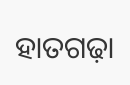ହାତଗଢ଼ା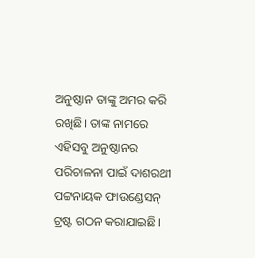ଅନୁଷ୍ଠାନ ତାଙ୍କୁ ଅମର କରି ରଖିଛି। ତାଙ୍କ ନାମରେ ଏହିସବୁ ଅନୁଷ୍ଠାନର ପରିଚାଳନା ପାଇଁ ଦାଶରଥୀ ପଟ୍ଟନାୟକ ଫାଉଣ୍ଡେସନ୍‍ ଟ୍ରଷ୍ଟ ଗଠନ କରାଯାଇଛି।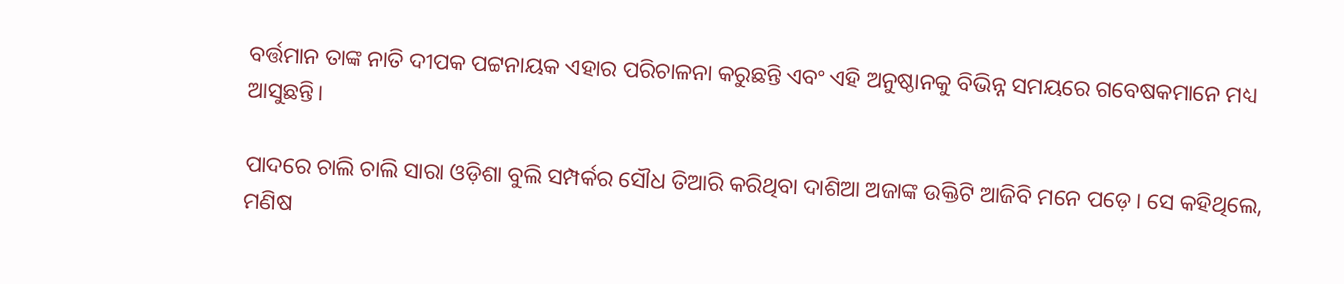ବର୍ତ୍ତମାନ ତାଙ୍କ ନାତି ଦୀପକ ପଟ୍ଟନାୟକ ଏହାର ପରିଚାଳନା କରୁଛନ୍ତି ଏବଂ ଏହି ଅନୁଷ୍ଠାନକୁ ବିଭିନ୍ନ ସମୟରେ ଗବେଷକମାନେ ମଧ୍ୟ ଆସୁଛନ୍ତି।

ପାଦରେ ଚାଲି ଚାଲି ସାରା ଓଡ଼ିଶା ବୁଲି ସମ୍ପର୍କର ସୌଧ ତିଆରି କରିଥିବା ଦାଶିଆ ଅଜାଙ୍କ ଉକ୍ତିଟି ଆଜିବି ମନେ ପଡ଼େ। ସେ କହିଥିଲେ, ମଣିଷ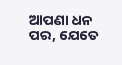ଆପଣା ଧନ ପର, ଯେତେ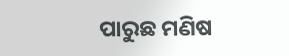ପାରୁଛ ମଣିଷ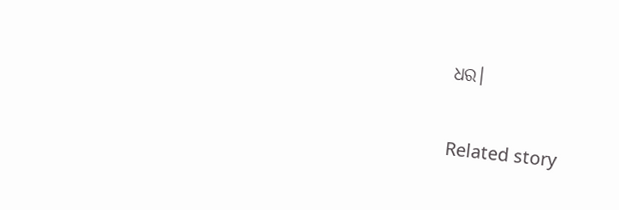ଧର।

Related story